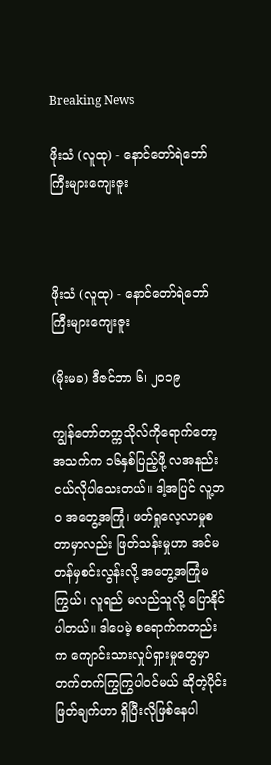Breaking News

ဖိုးသံ (လူထု) - နောင်တော်ရဲဘော်ကြီးများကျေးဇူး



ဖိုးသံ (လူထု) - နောင်တော်ရဲဘော်ကြီးများကျေးဇူး

(မိုးမခ) ဒီဇင်ဘာ ၆၊ ၂၀၁၉

ကျွန်တော်တက္ကသိုလ်ကိုရောက်တော့ အသက်က ၁၆နှစ်ပြည့်ဖို့ လအနည်းငယ်လိုပါသေးတယ်။ ဒါ့အပြင် လူ့ဘဝ အတွေ့အကြုံ၊ ဖတ်ရှုလေ့လာမှုစတာမှာလည်း ဖြတ်သန်းမှုဟာ အင်မတန်မှစင်းလွန်းလို့ အတွေ့အကြုံမကြွယ်၊ လူရည် မလည်သူလို့ ပြောနိုင်ပါတယ်။ ဒါပေမဲ့ စရောက်ကတည်းက ကျောင်းသားလှုပ်ရှားမှုတွေမှာ တက်တက်ကြွကြွပါဝင်မယ် ဆိုတဲ့ပိုင်းဖြတ်ချက်ဟာ ရှိပြီးလိုဖြစ်နေပါ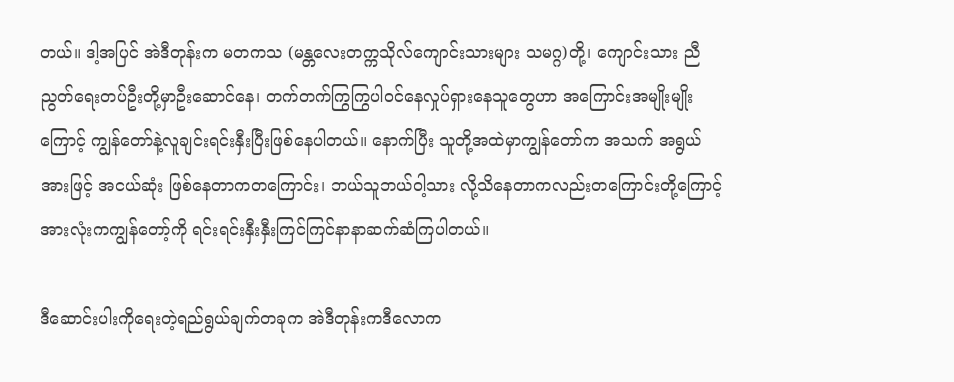တယ်။ ဒါ့အပြင် အဲဒီတုန်းက မတကသ (မန္တလေးတက္ကသိုလ်ကျောင်းသားများ သမဂ္ဂ)တို့၊ ကျောင်းသား ညီညွတ်ရေးတပ်ဦးတို့မှာဦးဆောင်နေ၊ တက်တက်ကြွကြွပါဝင်နေလှုပ်ရှားနေသူတွေဟာ အကြောင်းအမျိုးမျိုးကြောင့် ကျွန်တော်နဲ့လူချင်းရင်းနှီးပြီးဖြစ်နေပါတယ်။ နောက်ပြီး သူတို့အထဲမှာကျွန်တော်က အသက် အရွယ်အားဖြင့် အငယ်ဆုံး ဖြစ်နေတာကတကြောင်း၊ ဘယ်သူဘယ်ဝါ့သား လို့သိနေတာကလည်းတကြောင်းတို့ကြောင့် အားလုံးကကျွန်တော့်ကို ရင်းရင်းနှီးနှီးကြင်ကြင်နာနာဆက်ဆံကြပါတယ်။

ဒီဆောင်းပါးကိုရေးတဲ့ရည်ရွယ်ချက်တခုက အဲဒီတုန်းကဒီလောက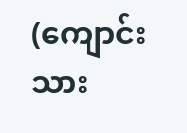(ကျောင်းသား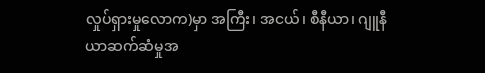လှုပ်ရှားမှုလောက)မှာ အကြီး၊ အငယ်၊ စီနီယာ၊ ဂျူနီယာဆက်ဆံမှုအ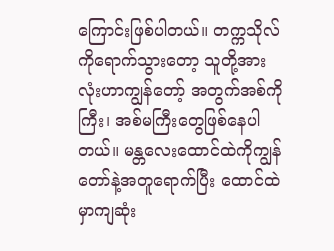ကြောင်းဖြစ်ပါတယ်။ တက္ကသိုလ်ကိုရောက်သွားတော့ သူတို့အားလုံးဟာကျွန်တော့် အတွက်အစ်ကိုကြီး၊ အစ်မကြီးတွေဖြစ်နေပါတယ်။ မန္တလေးထောင်ထဲကိုကျွန်တော်နဲ့အတူရောက်ပြီး ထောင်ထဲမှာကျဆုံး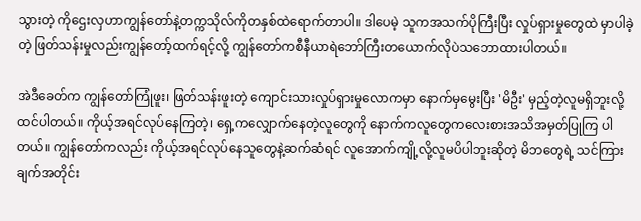သွားတဲ့ ကိုဌေးလှဟာကျွန်တော်နဲ့တက္ကသိုလ်ကိုတနှစ်ထဲရောက်တာပါ။ ဒါပေမဲ့ သူကအသက်ပိုကြီးပြီး လှုပ်ရှားမှုတွေထဲ မှာပါခဲ့တဲ့ ဖြတ်သန်းမှုလည်းကျွန်တော့်ထက်ရင့်လို့ ကျွန်တော်ကစီနီယာရဲဘော်ကြီးတယောက်လိုပဲသဘောထားပါတယ်။

အဲဒီခေတ်က ကျွန်တော်ကြုံဖူး၊ ဖြတ်သန်းဖူးတဲ့ ကျောင်းသားလှုပ်ရှားမှုလောကမှာ နောက်မှမွေးပြီး 'မိဦး' မှည့်တဲ့လူမရှိဘူးလို့ ထင်ပါတယ်။ ကိုယ့်အရင်လုပ်နေကြတဲ့၊ ရှေ့ကလျှောက်နေတဲ့လူတွေကို နောက်ကလူတွေကလေးစားအသိအမှတ်ပြုကြ ပါတယ်။ ကျွန်တော်ကလည်း ကိုယ့်အရင်လုပ်နေသူတွေနဲ့ဆက်ဆံရင် လူအောက်ကျို့လို့လူမပိပါဘူးဆိုတဲ့ မိဘတွေရဲ့ သင်ကြားချက်အတိုင်း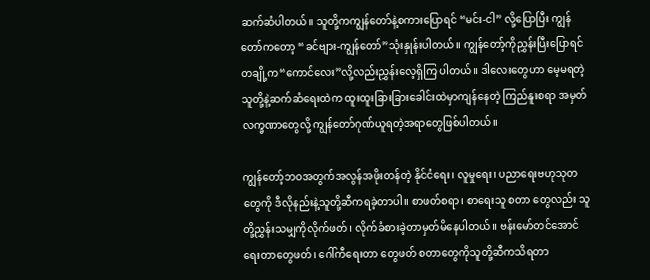ဆက်ဆံပါတယ်။ သူတို့ကကျွန်တော်နဲ့စကားပြောရင် “မင်း-ငါ” လို့ပြောပြီး ကျွန်တော်ကတော့ “ခင်ဗျား-ကျွန်တော်”သုံးနှုန်းပါတယ်။ ကျွန်တော့်ကိုညွှန်းပြီးပြောရင်တချို့က“ကောင်လေး”လို့လည်းညွှန်းလေ့ရှိကြ ပါတယ်။ ဒါလေးတွေဟာ မေ့မရတဲ့သူတို့နဲ့ဆက်ဆံရေးထဲက ထူးထူးခြားခြားခေါင်းထဲမှာကျန်နေတဲ့ ကြည်နူးစရာ အမှတ်လက္ခဏာတွေလို့ ကျွန်တော်ဂုဏ်ယူရတဲ့အရာတွေဖြစ်ပါတယ်။

ကျွန်တော့်ဘဝအတွက်အလွန်အဖိုးတန်တဲ့ နိုင်ငံရေး၊ လူမှုရေး၊ ပညာရေးဗဟုသုတတွေကို ဒီလိုနည်းနဲ့သူတို့ဆီကရခဲ့တာပါ။ စာဖတ်စရာ၊ စာရေးသူ စတာ တွေလည်း သူတို့ညွှန်းသမျှကိုလိုက်ဖတ်၊ လိုက်ခံစားခဲ့တာမှတ်မိနေပါတယ်။ ဗန်းမော်တင်အောင်ရေးတာတွေဖတ်၊ ဂေါ်ကီရေးတာ တွေဖတ် စတာတွေကိုသူတို့ဆီကသိရတာ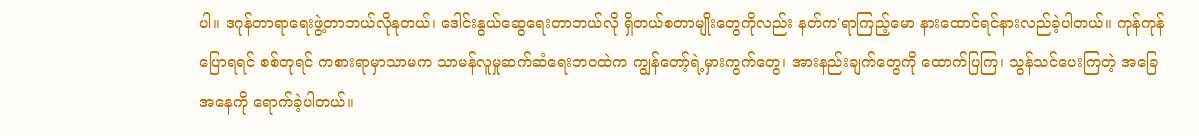ပါ။ ဒဂုန်တာရာရေးဖွဲ့တာဘယ်လိုနုတယ်၊ ဒေါင်းနွယ်ဆွေရေးတာဘယ်လို ရှိတယ်စတာမျိုးတွေကိုလည်း နတ်က'ရာကြည့်မော နားထောင်ရင်နားလည်ခဲ့ပါတယ်။ ကုန်ကုန်ပြောရရင် စစ်တုရင် ကစားရာမှာသာမက သာမန်လူမှုဆက်ဆံရေးဘဝထဲက ကျွန်တော့်ရဲ့မှားကွက်တွေ၊ အားနည်းချက်တွေကို ထောက်ပြကြ၊ သွန်သင်ပေးကြတဲ့ အခြေအနေကို ရောက်ခဲ့ပါတယ်။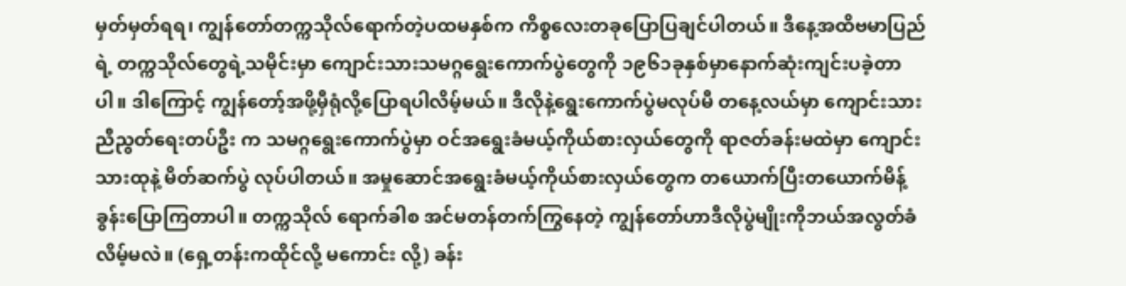မှတ်မှတ်ရရ၊ ကျွန်တော်တက္ကသိုလ်ရောက်တဲ့ပထမနှစ်က ကိစ္စလေးတခုပြောပြချင်ပါတယ်။ ဒီနေ့အထိဗမာပြည်ရဲ့ တက္ကသိုလ်တွေရဲ့သမိုင်းမှာ ကျောင်းသားသမဂ္ဂရွေးကောက်ပွဲတွေကို ၁၉၆၁ခုနှစ်မှာနောက်ဆုံးကျင်းပခဲ့တာပါ။ ဒါကြောင့် ကျွန်တော့်အဖို့မှီရုံလို့ပြောရပါလိမ့်မယ်။ ဒီလိုနဲ့ရွေးကောက်ပွဲမလုပ်မီ တနေ့လယ်မှာ ကျောင်းသားညီညွတ်ရေးတပ်ဦး က သမဂ္ဂရွေးကောက်ပွဲမှာ ဝင်အရွေးခံမယ့်ကိုယ်စားလှယ်တွေကို ရာဇတ်ခန်းမထဲမှာ ကျောင်းသားထုနဲ့ မိတ်ဆက်ပွဲ လုပ်ပါတယ်။ အမှုဆောင်အရွေးခံမယ့်ကိုယ်စားလှယ်တွေက တယောက်ပြီးတယောက်မိန့်ခွန်းပြောကြတာပါ။ တက္ကသိုလ် ရောက်ခါစ အင်မတန်တက်ကြွနေတဲ့ ကျွန်တော်ဟာဒီလိုပွဲမျိုးကိုဘယ်အလွတ်ခံလိမ့်မလဲ။ (ရှေ့တန်းကထိုင်လို့ မကောင်း လို့) ခန်း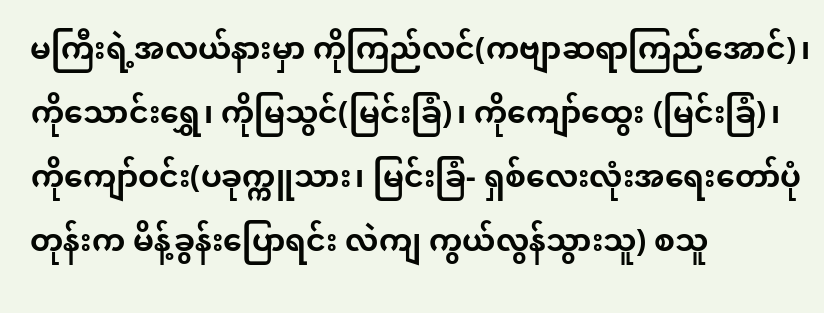မကြီးရဲ့အလယ်နားမှာ ကိုကြည်လင်(ကဗျာဆရာကြည်အောင်)၊ ကိုသောင်းရွှေ၊ ကိုမြသွင်(မြင်းခြံ)၊ ကိုကျော်ထွေး (မြင်းခြံ)၊ ကိုကျော်ဝင်း(ပခုက္ကူသား၊ မြင်းခြံ- ရှစ်လေးလုံးအရေးတော်ပုံတုန်းက မိန့်ခွန်းပြောရင်း လဲကျ ကွယ်လွန်သွားသူ) စသူ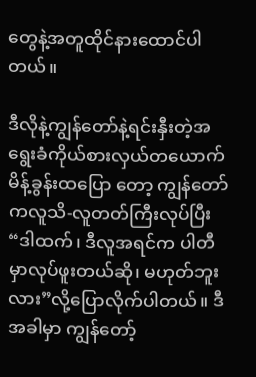တွေနဲ့အတူထိုင်နားထောင်ပါတယ်။

ဒီလိုနဲ့ကျွန်တော်နဲ့ရင်းနှီးတဲ့အရွေးခံကိုယ်စားလှယ်တယောက်မိန့်ခွန်းထပြော တော့ ကျွန်တော်ကလူသိ-လူတတ်ကြီးလုပ်ပြီး “ဒါထက်၊ ဒီလူအရင်က ပါတီမှာလုပ်ဖူးတယ်ဆို၊ မဟုတ်ဘူးလား”လို့ပြောလိုက်ပါတယ်။ ဒီအခါမှာ ကျွန်တော့်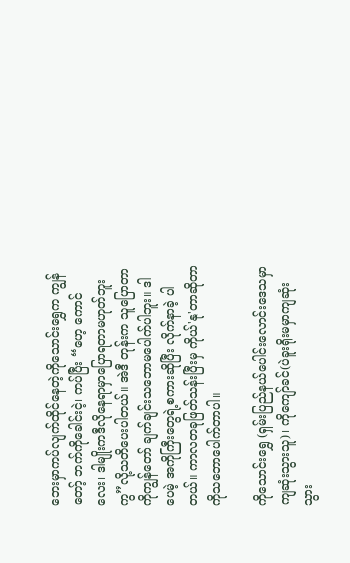ဘေးမှာကပ်လျက်ထိုင်နေတဲ့ကိုသောင်းရွှေက ကျွန်တော့် ဘက်ကိုခေါင်းငဲ့၊ ကပ်ပြီး “ဟေ့ ကောင်လေး၊ ဒါမျိုးကဒီလိုနေရာမှာပြောရတာမဟုတ်ဘူးကွ”လို့သတိပေးပါတယ်။ အဲဒီ တုန်းက သူပြောတာကိုကျွန်တော် ချက်ချင်းသဘောမပေါက်ပါဘူး။ ဒါပေမဲ့ အကိုကြီးတွေရဲ့စကားဆိုပြီး လိုက်နာခဲ့ ပါတယ်။ ကာလတခုဖြတ်သန်းပြီးမှ ကိုယ်'နု'တာဆိုတာကိုသဘောပေါက်တာပါ။

ကိုသောင်းရွှေ (ရှမ်းပြည်နယ်ပေါင်းလောင်းဒေသမှာကျဆုံးသွားသူ)၊ ကိုကျော်ခင်(ပဲခူးရိုးမမှာကျဆုံးသွား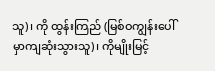သူ)၊ ကို ထွန်းကြည် (မြစ်ဝကျွန်းပေါ်မှာကျဆုံးသွားသူ)၊ ကိုမျိုးမြင့်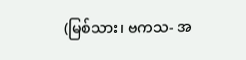(မြစ်သား၊ ဗကသ- အ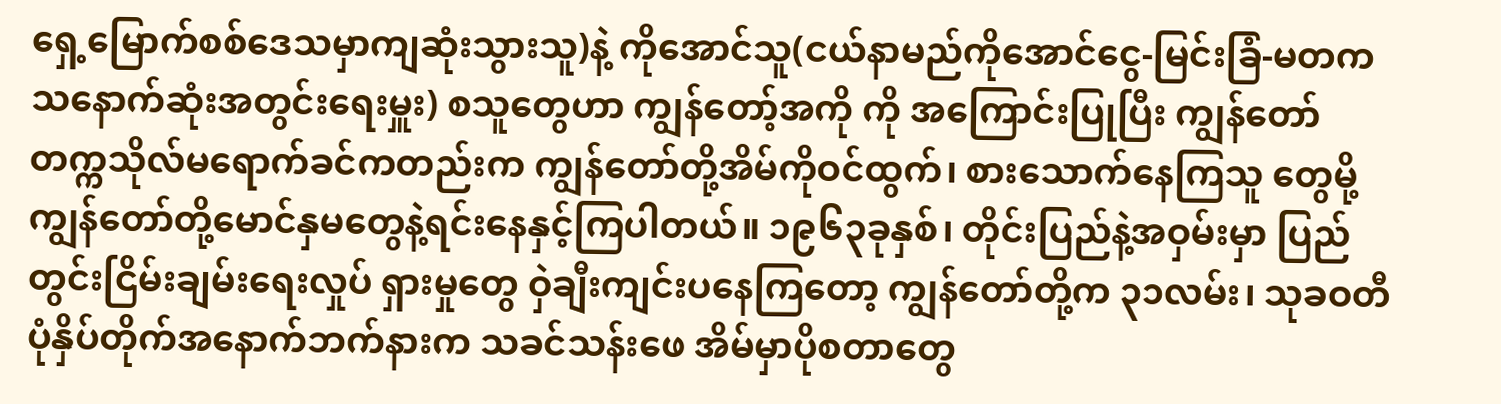ရှေ့မြောက်စစ်ဒေသမှာကျဆုံးသွားသူ)နဲ့ ကိုအောင်သူ(ငယ်နာမည်ကိုအောင်ငွေ-မြင်းခြံ-မတကသနောက်ဆုံးအတွင်းရေးမှူး) စသူတွေဟာ ကျွန်တော့်အကို ကို အကြောင်းပြုပြီး ကျွန်တော်တက္ကသိုလ်မရောက်ခင်ကတည်းက ကျွန်တော်တို့အိမ်ကိုဝင်ထွက်၊ စားသောက်နေကြသူ တွေမို့ ကျွန်တော်တို့မောင်နှမတွေနဲ့ရင်းနေနှင့်ကြပါတယ်။ ၁၉၆၃ခုနှစ်၊ တိုင်းပြည်နဲ့အဝှမ်းမှာ ပြည်တွင်းငြိမ်းချမ်းရေးလှုပ် ရှားမှုတွေ ဝှဲချီးကျင်းပနေကြတော့ ကျွန်တော်တို့က ၃၁လမ်း၊ သုခဝတီပုံနှိပ်တိုက်အနောက်ဘက်နားက သခင်သန်းဖေ အိမ်မှာပိုစတာတွေ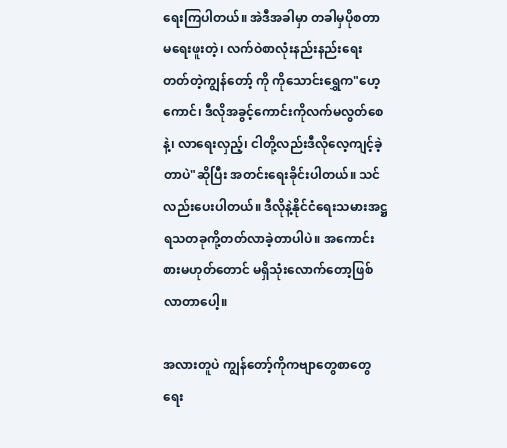ရေးကြပါတယ်။ အဲဒီအခါမှာ တခါမှပိုစတာမရေးဖူးတဲ့၊ လက်ဝဲစာလုံးနည်းနည်းရေးတတ်တဲ့ကျွန်တော့် ကို ကိုသောင်းရွှေက"ဟေ့ကောင်၊ ဒီလိုအခွင့်ကောင်းကိုလက်မလွတ်စေနဲ့၊ လာရေးလှည့်၊ ငါတို့လည်းဒီလိုလေ့ကျင့်ခဲ့ တာပဲ"ဆိုပြီး အတင်းရေးခိုင်းပါတယ်။ သင်လည်းပေးပါတယ်။ ဒီလိုနဲ့နိုင်ငံရေးသမားအဋ္ဌရသတခုကို့တတ်လာခဲ့တာပါပဲ။ အကောင်းစားမဟုတ်တောင် မရှိသုံးလောက်တော့ဖြစ်လာတာပေါ့။

အလားတူပဲ ကျွန်တော့်ကိုကဗျာတွေစာတွေရေး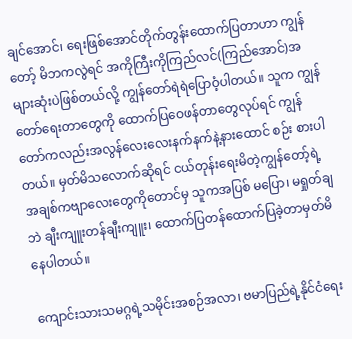ချင်အောင်၊ ရေးဖြစ်အောင်တိုက်တွန်းထောက်ပြတာဟာ ကျွန်တော့် မိဘကလွဲရင် အကိုကြီးကိုကြည်လင်(ကြည်အောင်)အများဆုံးပဲဖြစ်တယ်လို့ ကျွန်တော်ရဲရဲပြောဝံ့ပါတယ်။ သူက ကျွန် တော်ရေးတာတွေကို ထောက်ပြဝေဖန်တာတွေလုပ်ရင် ကျွန်တော်ကလည်းအလွန်လေးလေးနက်နက်နဲ့နားထောင် စဉ်း စားပါတယ်။ မှတ်မိသလောက်ဆိုရင် ငယ်တုန်းရေးမိတဲ့ကျွန်တော့်ရဲ့အချစ်ကဗျာလေးတွေကိုတောင်မှ သူကအပြစ် မပြော၊ မရှုတ်ချဘဲ ချီးကျူးတန်ချီးကျူး၊ ထောက်ပြတန်ထောက်ပြခဲ့တာမှတ်မိနေပါတယ်။

ကျောင်းသားသမဂ္ဂရဲ့သမိုင်းအစဉ်အလာ၊ ဗမာပြည်ရဲ့နိုင်ငံရေး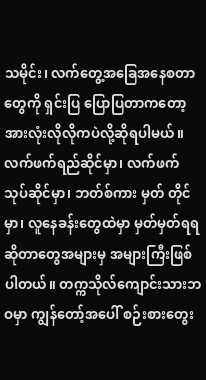သမိုင်း၊ လက်တွေ့အခြေအနေစတာတွေကို ရှင်းပြ ပြောပြတာကတော့ အားလုံးလိုလိုကပဲလို့ဆိုရပါမယ်။ လက်ဖက်ရည်ဆိုင်မှာ၊ လက်ဖက်သုပ်ဆိုင်မှာ၊ ဘတ်စ်ကား မှတ် တိုင်မှာ၊ လူနေခန်းတွေထဲမှာ မှတ်မှတ်ရရဆိုတာတွေအများမှ အများကြီးဖြစ်ပါတယ်။ တက္ကသိုလ်ကျောင်းသားဘဝမှာ ကျွန်တော့်အပေါ် စဉ်းစားတွေး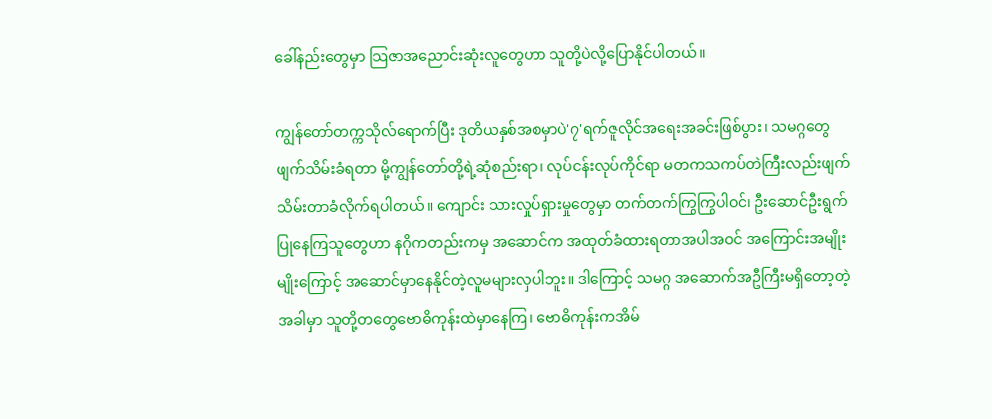ခေါ်နည်းတွေမှာ သြဇာအညောင်းဆုံးလူတွေဟာ သူတို့ပဲလို့ပြောနိုင်ပါတယ်။

ကျွန်တော်တက္ကသိုလ်ရောက်ပြီး ဒုတိယနှစ်အစမှာပဲ'၇'ရက်ဇူလိုင်အရေးအခင်းဖြစ်ပွား၊ သမဂ္ဂတွေဖျက်သိမ်းခံရတာ မို့ကျွန်တော်တို့ရဲ့ဆုံစည်းရာ၊ လုပ်ငန်းလုပ်ကိုင်ရာ မတကသကပ်တဲကြီးလည်းဖျက်သိမ်းတာခံလိုက်ရပါတယ်။ ကျောင်း သားလှုပ်ရှားမှုတွေမှာ တက်တက်ကြွကြွပါဝင်၊ ဦးဆောင်ဦးရွက်ပြုနေကြသူတွေဟာ နဂိုကတည်းကမှ အဆောင်က အထုတ်ခံထားရတာအပါအဝင် အကြောင်းအမျိုးမျိုးကြောင့် အဆောင်မှာနေနိုင်တဲ့လူမများလှပါဘူး။ ဒါကြောင့် သမဂ္ဂ အဆောက်အဦကြီးမရှိတော့တဲ့အခါမှာ သူတို့တတွေဗောဓိကုန်းထဲမှာနေကြ၊ ဗောဓိကုန်းကအိမ်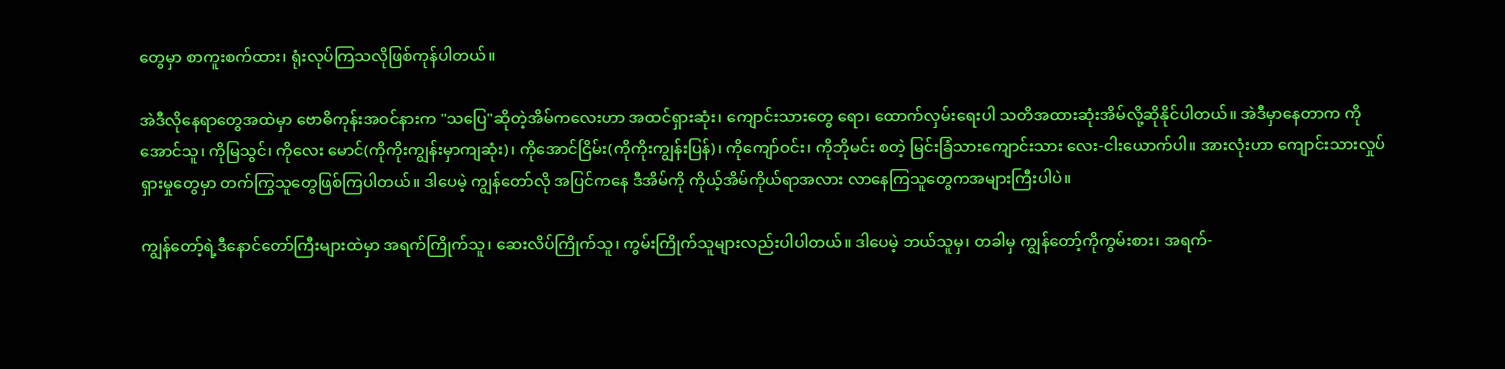တွေမှာ စာကူးစက်ထား၊ ရုံးလုပ်ကြသလိုဖြစ်ကုန်ပါတယ်။

အဲဒီလိုနေရာတွေအထဲမှာ ဗောဓိကုန်းအဝင်နားက "သပြေ"ဆိုတဲ့အိမ်ကလေးဟာ အထင်ရှားဆုံး၊ ကျောင်းသားတွေ ရော၊ ထောက်လှမ်းရေးပါ သတိအထားဆုံးအိမ်လို့ဆိုနိုင်ပါတယ်။ အဲဒီမှာနေတာက ကိုအောင်သူ၊ ကိုမြသွင်၊ ကိုလေး မောင်(ကိုကိုးကျွန်းမှာကျဆုံး)၊ ကိုအောင်ငြိမ်း(ကိုကိုးကျွန်းပြန်)၊ ကိုကျော်ဝင်း၊ ကိုဘိုမင်း စတဲ့ မြင်းခြံသားကျောင်းသား လေး-ငါးယောက်ပါ။ အားလုံးဟာ ကျောင်းသားလှုပ်ရှားမှုတွေမှာ တက်ကြွသူတွေဖြစ်ကြပါတယ်။ ဒါပေမဲ့ ကျွန်တော်လို အပြင်ကနေ ဒီအိမ်ကို ကိုယ့်အိမ်ကိုယ်ရာအလား လာနေကြသူတွေကအများကြီးပါပဲ။

ကျွန်တော့်ရဲ့ဒီနောင်တော်ကြီးများထဲမှာ အရက်ကြိုက်သူ၊ ဆေးလိပ်ကြိုက်သူ၊ ကွမ်းကြိုက်သူများလည်းပါပါတယ်။ ဒါပေမဲ့ ဘယ်သူမှ၊ တခါမှ ကျွန်တော့်ကိုကွမ်းစား၊ အရက်-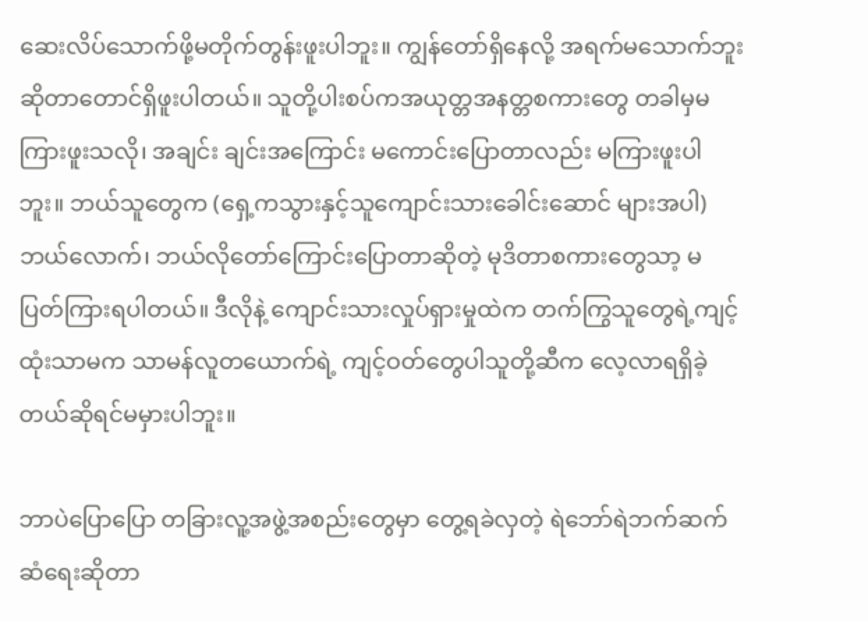ဆေးလိပ်သောက်ဖို့မတိုက်တွန်းဖူးပါဘူး။ ကျွန်တော်ရှိနေလို့ အရက်မသောက်ဘူးဆိုတာတောင်ရှိဖူးပါတယ်။ သူတို့ပါးစပ်ကအယုတ္တအနတ္တစကားတွေ တခါမှမကြားဖူးသလို၊ အချင်း ချင်းအကြောင်း မကောင်းပြောတာလည်း မကြားဖူးပါဘူး။ ဘယ်သူတွေက (ရှေ့ကသွားနှင့်သူကျောင်းသားခေါင်းဆောင် များအပါ) ဘယ်လောက်၊ ဘယ်လိုတော်ကြောင်းပြောတာဆိုတဲ့ မုဒိတာစကားတွေသာ့ မပြတ်ကြားရပါတယ်။ ဒီလိုနဲ့ ကျောင်းသားလှုပ်ရှားမှုထဲက တက်ကြွသူတွေရဲ့ကျင့်ထုံးသာမက သာမန်လူတယောက်ရဲ့ ကျင့်ဝတ်တွေပါသူတို့ဆီက လေ့လာရရှိခဲ့တယ်ဆိုရင်မမှားပါဘူး။

ဘာပဲပြောပြော တခြားလူ့အဖွဲ့အစည်းတွေမှာ တွေ့ရခဲလှတဲ့ ရဲဘော်ရဲဘက်ဆက်ဆံရေးဆိုတာ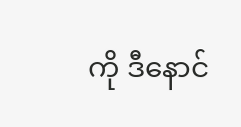ကို ဒီနောင်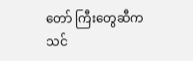တော် ကြီးတွေဆီက သင်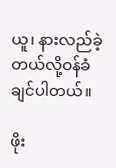ယူ၊ နားလည်ခဲ့တယ်လို့ဝန်ခံချင်ပါတယ်။

ဖိုး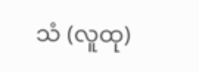သံ (လူထု)